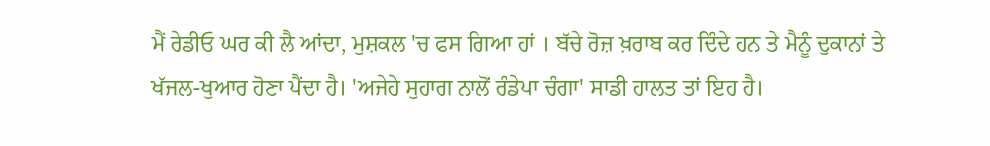ਮੈਂ ਰੇਡੀਓ ਘਰ ਕੀ ਲੈ ਆਂਦਾ, ਮੁਸ਼ਕਲ 'ਚ ਫਸ ਗਿਆ ਹਾਂ । ਬੱਚੇ ਰੋਜ਼ ਖ਼ਰਾਬ ਕਰ ਦਿੰਦੇ ਹਨ ਤੇ ਮੈਨੂੰ ਦੁਕਾਨਾਂ ਤੇ ਖੱਜਲ-ਖੁਆਰ ਹੋਣਾ ਪੈਂਦਾ ਹੈ। 'ਅਜੇਹੇ ਸੁਹਾਗ ਨਾਲੋਂ ਰੰਡੇਪਾ ਚੰਗਾ' ਸਾਡੀ ਹਾਲਤ ਤਾਂ ਇਹ ਹੈ।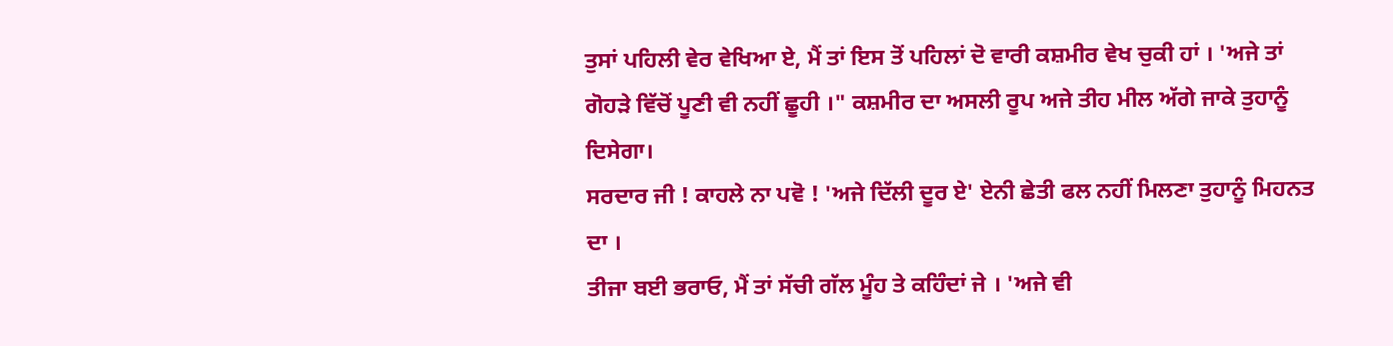ਤੁਸਾਂ ਪਹਿਲੀ ਵੇਰ ਵੇਖਿਆ ਏ, ਮੈਂ ਤਾਂ ਇਸ ਤੋਂ ਪਹਿਲਾਂ ਦੋ ਵਾਰੀ ਕਸ਼ਮੀਰ ਵੇਖ ਚੁਕੀ ਹਾਂ । 'ਅਜੇ ਤਾਂ ਗੋਹੜੇ ਵਿੱਚੋਂ ਪੂਣੀ ਵੀ ਨਹੀਂ ਛੂਹੀ ।" ਕਸ਼ਮੀਰ ਦਾ ਅਸਲੀ ਰੂਪ ਅਜੇ ਤੀਹ ਮੀਲ ਅੱਗੇ ਜਾਕੇ ਤੁਹਾਨੂੰ ਦਿਸੇਗਾ।
ਸਰਦਾਰ ਜੀ ! ਕਾਹਲੇ ਨਾ ਪਵੋ ! 'ਅਜੇ ਦਿੱਲੀ ਦੂਰ ਏ' ਏਨੀ ਛੇਤੀ ਫਲ ਨਹੀਂ ਮਿਲਣਾ ਤੁਹਾਨੂੰ ਮਿਹਨਤ ਦਾ ।
ਤੀਜਾ ਬਈ ਭਰਾਓ, ਮੈਂ ਤਾਂ ਸੱਚੀ ਗੱਲ ਮੂੰਹ ਤੇ ਕਹਿੰਦਾਂ ਜੇ । 'ਅਜੇ ਵੀ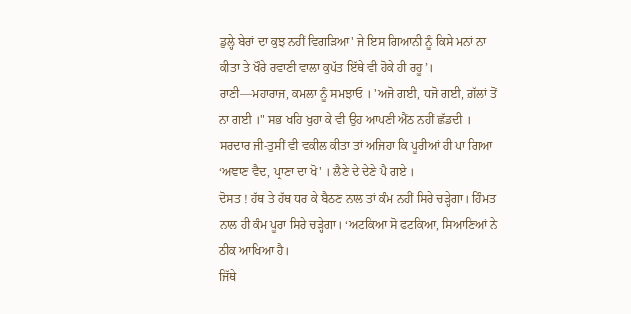ਡੁਲ੍ਹੇ ਬੇਰਾਂ ਦਾ ਕੁਝ ਨਹੀਂ ਵਿਗੜਿਆ' ਜੇ ਇਸ ਗਿਆਨੀ ਨੂੰ ਕਿਸੇ ਮਨਾਂ ਨਾ ਕੀਤਾ ਤੇ ਖੌਰੇ ਰਵਾਣੀ ਵਾਲਾ ਕੁਪੱਤ ਇੱਥੇ ਵੀ ਹੋਕੇ ਹੀ ਰਹੂ’।
ਰਾਣੀ—ਮਹਾਰਾਜ, ਕਮਲਾ ਨੂੰ ਸਮਝਾਓ । 'ਅਜੋ ਗਈ, ਧਜੋ ਗਈ, ਗ਼ੱਲਾਂ ਤੋਂ ਨਾ ਗਈ ।" ਸਭ ਖਹਿ ਖੁਹਾ ਕੇ ਵੀ ਉਹ ਆਪਣੀ ਐਂਠ ਨਹੀਂ ਛੱਡਦੀ ।
ਸਰਦਾਰ ਜੀ-ਤੁਸੀਂ ਵੀ ਵਕੀਲ ਕੀਤਾ ਤਾਂ ਅਜਿਹਾ ਕਿ ਪੂਰੀਆਂ ਹੀ ਪਾ ਗਿਆ ‘ਅਞਾਣ ਵੈਦ, ਪ੍ਰਾਣਾ ਦਾ ਖੋ' । ਲੈਣੇ ਦੇ ਦੇਣੇ ਪੈ ਗਏ ।
ਦੋਸਤ ! ਹੱਥ ਤੇ ਹੱਥ ਧਰ ਕੇ ਬੈਠਣ ਨਾਲ ਤਾਂ ਕੰਮ ਨਹੀਂ ਸਿਰੇ ਚੜ੍ਹੇਗਾ। ਹਿੰਮਤ ਨਾਲ ਹੀ ਕੰਮ ਪੂਰਾ ਸਿਰੇ ਚੜ੍ਹੇਗਾ। ‘ਅਟਕਿਆ ਸੋ ਫਟਕਿਆ, ਸਿਆਣਿਆਂ ਨੇ ਠੀਕ ਆਖਿਆ ਹੈ।
ਜਿੱਥੇ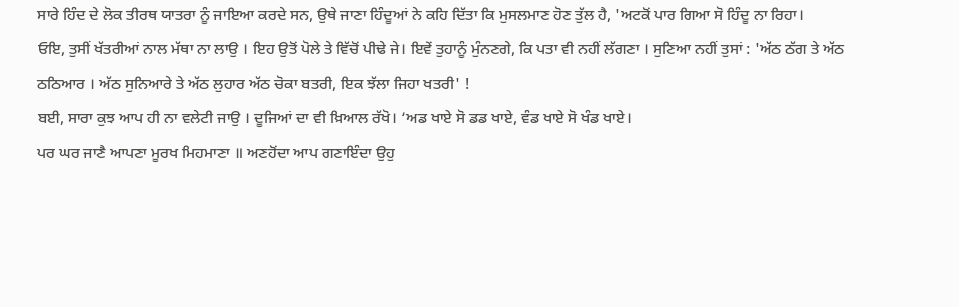ਸਾਰੇ ਹਿੰਦ ਦੇ ਲੋਕ ਤੀਰਥ ਯਾਤਰਾ ਨੂੰ ਜਾਇਆ ਕਰਦੇ ਸਨ, ਉਥੇ ਜਾਣਾ ਹਿੰਦੂਆਂ ਨੇ ਕਹਿ ਦਿੱਤਾ ਕਿ ਮੁਸਲਮਾਣ ਹੋਣ ਤੁੱਲ ਹੈ, 'ਅਟਕੋਂ ਪਾਰ ਗਿਆ ਸੋ ਹਿੰਦੂ ਨਾ ਰਿਹਾ।
ਓਇ, ਤੁਸੀਂ ਖੱਤਰੀਆਂ ਨਾਲ ਮੱਥਾ ਨਾ ਲਾਉ । ਇਹ ਉਤੋਂ ਪੋਲੇ ਤੇ ਵਿੱਚੋਂ ਪੀਢੇ ਜੇ। ਇਵੇਂ ਤੁਹਾਨੂੰ ਮੁੰਨਣਗੇ, ਕਿ ਪਤਾ ਵੀ ਨਹੀਂ ਲੱਗਣਾ । ਸੁਣਿਆ ਨਹੀਂ ਤੁਸਾਂ : 'ਅੱਠ ਠੱਗ ਤੇ ਅੱਠ ਠਠਿਆਰ । ਅੱਠ ਸੁਨਿਆਰੇ ਤੇ ਅੱਠ ਲੁਹਾਰ ਅੱਠ ਚੋਕਾ ਬਤਰੀ, ਇਕ ਝੱਲਾ ਜਿਹਾ ਖਤਰੀ' !
ਬਈ, ਸਾਰਾ ਕੁਝ ਆਪ ਹੀ ਨਾ ਵਲੇਟੀ ਜਾਉ । ਦੂਜਿਆਂ ਦਾ ਵੀ ਖ਼ਿਆਲ ਰੱਖੋ। ‘ਅਡ ਖਾਏ ਸੋ ਡਡ ਖਾਏ, ਵੰਡ ਖਾਏ ਸੋ ਖੰਡ ਖਾਏ।
ਪਰ ਘਰ ਜਾਣੈ ਆਪਣਾ ਮੂਰਖ ਮਿਹਮਾਣਾ ॥ ਅਣਹੋਂਦਾ ਆਪ ਗਣਾਇੰਦਾ ਉਹੁ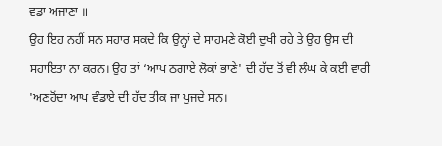ਵਡਾ ਅਜਾਣਾ ॥
ਉਹ ਇਹ ਨਹੀਂ ਸਨ ਸਹਾਰ ਸਕਦੇ ਕਿ ਉਨ੍ਹਾਂ ਦੇ ਸਾਹਮਣੇ ਕੋਈ ਦੁਖੀ ਰਹੇ ਤੇ ਉਹ ਉਸ ਦੀ ਸਹਾਇਤਾ ਨਾ ਕਰਨ। ਉਹ ਤਾਂ ‘ਆਪ ਠਗਾਏ ਲੋਕਾਂ ਭਾਣੇ' ਦੀ ਹੱਦ ਤੋਂ ਵੀ ਲੰਘ ਕੇ ਕਈ ਵਾਰੀ 'ਅਣਹੋਂਦਾ ਆਪ ਵੰਡਾਏ ਦੀ ਹੱਦ ਤੀਕ ਜਾ ਪੁਜਦੇ ਸਨ।